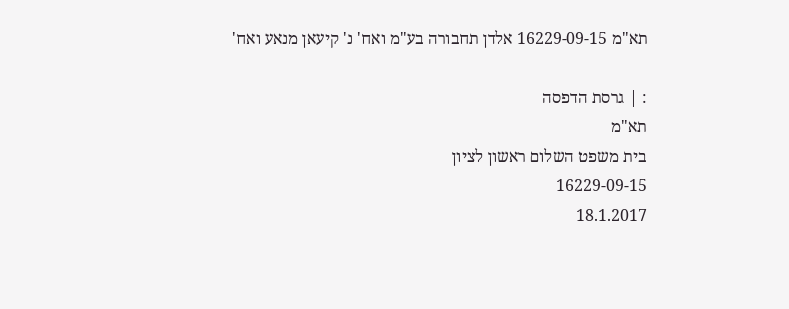תא"מ 16229-09-15 אלדן תחבורה בע"מ ואח' נ' קיעאן מנאע ואח'

: | גרסת הדפסה
תא"מ
בית משפט השלום ראשון לציון
16229-09-15
18.1.2017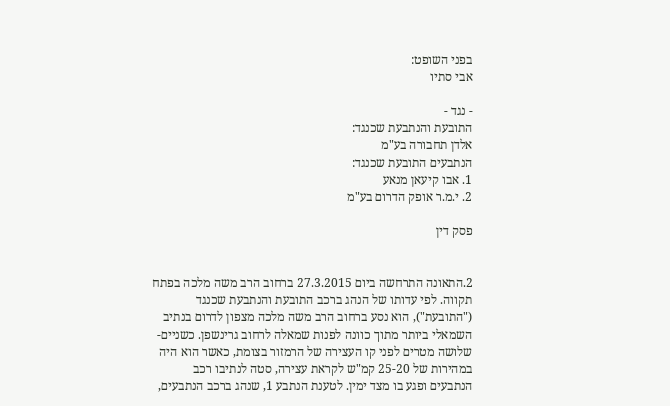בפני השופט:
אבי סתיו

- נגד -
התובעת והנתבעת שכנגד:
אלדן תחבורה בע"מ
הנתבעים התובעת שכנגד:
1. אבו קיעאן מנאע
2. י.מ.ר אופק הדרום בע"מ

פסק דין


2.התאונה התרחשה ביום 27.3.2015 ברחוב הרב משה מלכה בפתח תקווה. לפי עדותו של הנהג ברכב התובעת והנתבעת שכנגד ("התובעת"), הוא נסע ברחוב הרב משה מלכה מצפון לדרום בנתיב השמאלי ביותר מתוך כוונה לפנות שמאלה לרחוב גרינשפן. כשניים-שלושה מטרים לפני קו העצירה של הרמזור בצומת, כאשר הוא היה במהירות של 25-20 קמ"ש לקראת עצירה, סטה לנתיבו רכב הנתבעים ופגע בו מצד ימין. לטענת הנתבע 1, שנהג ברכב הנתבעים,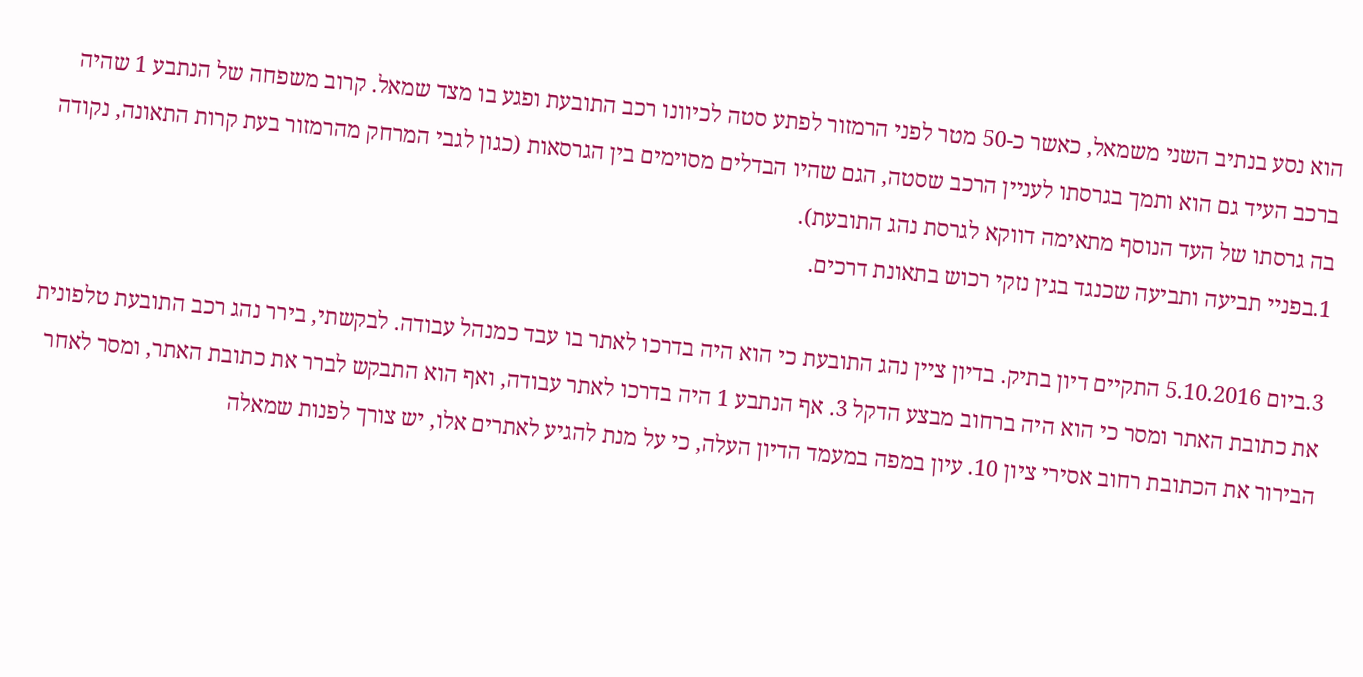הוא נסע בנתיב השני משמאל, כאשר כ-50 מטר לפני הרמזור לפתע סטה לכיוונו רכב התובעת ופגע בו מצד שמאל. קרוב משפחה של הנתבע 1 שהיה ברכב העיד גם הוא ותמך בגרסתו לעניין הרכב שסטה, הגם שהיו הבדלים מסוימים בין הגרסאות (כגון לגבי המרחק מהרמזור בעת קרות התאונה, נקודה בה גרסתו של העד הנוסף מתאימה דווקא לגרסת נהג התובעת).
1.בפניי תביעה ותביעה שכנגד בגין נזקי רכוש בתאונת דרכים.

3.ביום 5.10.2016 התקיים דיון בתיק. בדיון ציין נהג התובעת כי הוא היה בדרכו לאתר בו עבד כמנהל עבודה. לבקשתי, בירר נהג רכב התובעת טלפונית את כתובת האתר ומסר כי הוא היה ברחוב מבצע הדקל 3. אף הנתבע 1 היה בדרכו לאתר עבודה, ואף הוא התבקש לברר את כתובת האתר, ומסר לאחר הבירור את הכתובת רחוב אסירי ציון 10. עיון במפה במעמד הדיון העלה, כי על מנת להגיע לאתרים אלו, יש צורך לפנות שמאלה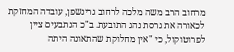מרחוב הרב משה מלכה לרחוב גרינשפן, עובדה המחזקת לכאורה את גרסת נהג התובעת. ב"כ הנתבעים ציין לפרוטוקול, כי "אין מחלוקת שהתאונה היתה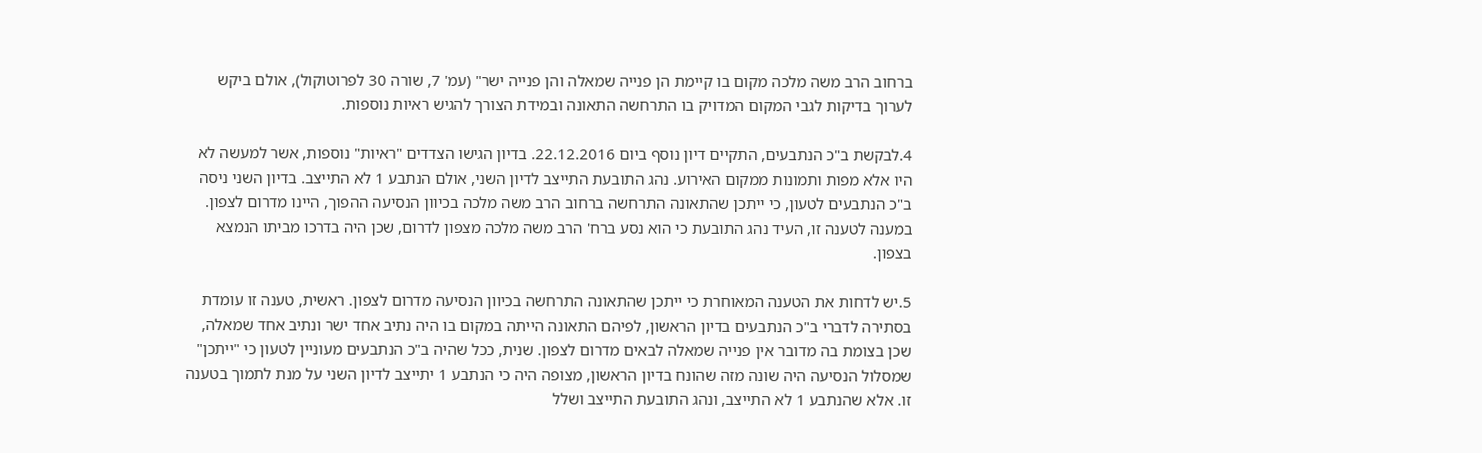ברחוב הרב משה מלכה מקום בו קיימת הן פנייה שמאלה והן פנייה ישר" (עמ' 7, שורה 30 לפרוטוקול), אולם ביקש לערוך בדיקות לגבי המקום המדויק בו התרחשה התאונה ובמידת הצורך להגיש ראיות נוספות.

4.לבקשת ב"כ הנתבעים, התקיים דיון נוסף ביום 22.12.2016. בדיון הגישו הצדדים "ראיות" נוספות, אשר למעשה לא היו אלא מפות ותמונות ממקום האירוע. נהג התובעת התייצב לדיון השני, אולם הנתבע 1 לא התייצב. בדיון השני ניסה ב"כ הנתבעים לטעון, כי ייתכן שהתאונה התרחשה ברחוב הרב משה מלכה בכיוון הנסיעה ההפוך, היינו מדרום לצפון. במענה לטענה זו, העיד נהג התובעת כי הוא נסע ברח' הרב משה מלכה מצפון לדרום, שכן היה בדרכו מביתו הנמצא בצפון.

5.יש לדחות את הטענה המאוחרת כי ייתכן שהתאונה התרחשה בכיוון הנסיעה מדרום לצפון. ראשית, טענה זו עומדת בסתירה לדברי ב"כ הנתבעים בדיון הראשון, לפיהם התאונה הייתה במקום בו היה נתיב אחד ישר ונתיב אחד שמאלה, שכן בצומת בה מדובר אין פנייה שמאלה לבאים מדרום לצפון. שנית, ככל שהיה ב"כ הנתבעים מעוניין לטעון כי "ייתכן" שמסלול הנסיעה היה שונה מזה שהונח בדיון הראשון, מצופה היה כי הנתבע 1 יתייצב לדיון השני על מנת לתמוך בטענה זו. אלא שהנתבע 1 לא התייצב, ונהג התובעת התייצב ושלל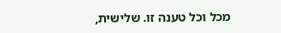מכל וכל טענה זו. שלישית,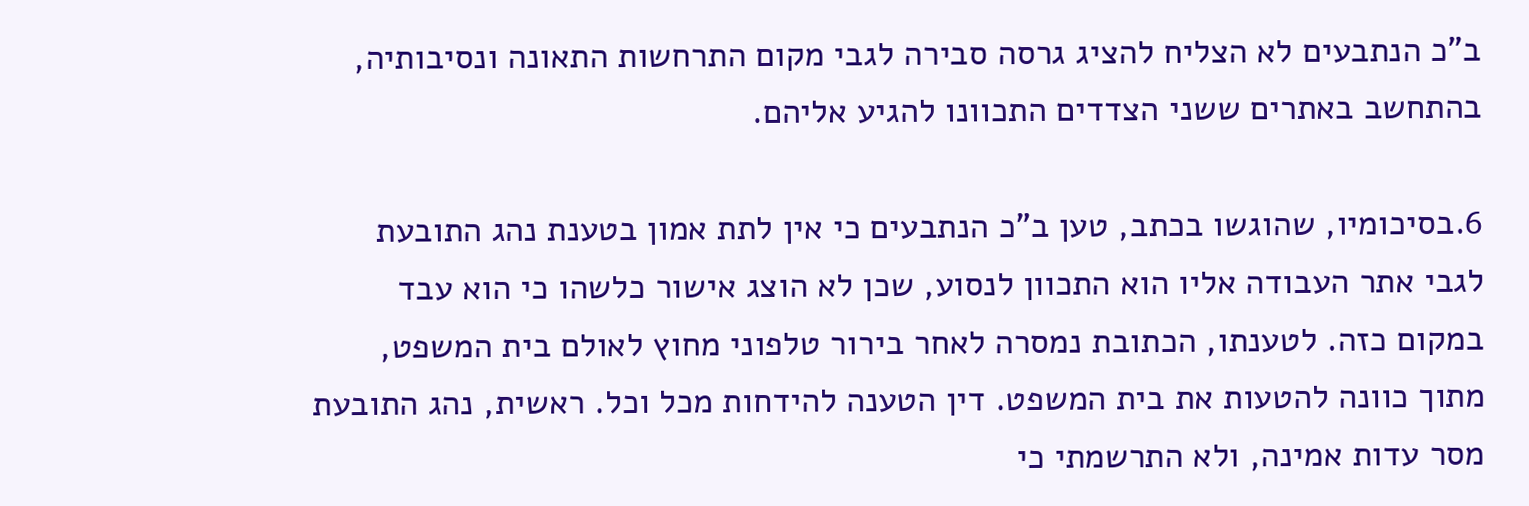ב"כ הנתבעים לא הצליח להציג גרסה סבירה לגבי מקום התרחשות התאונה ונסיבותיה, בהתחשב באתרים ששני הצדדים התכוונו להגיע אליהם.

6.בסיכומיו, שהוגשו בכתב, טען ב"כ הנתבעים כי אין לתת אמון בטענת נהג התובעת לגבי אתר העבודה אליו הוא התכוון לנסוע, שכן לא הוצג אישור כלשהו כי הוא עבד במקום כזה. לטענתו, הכתובת נמסרה לאחר בירור טלפוני מחוץ לאולם בית המשפט, מתוך כוונה להטעות את בית המשפט. דין הטענה להידחות מכל וכל. ראשית, נהג התובעת מסר עדות אמינה, ולא התרשמתי כי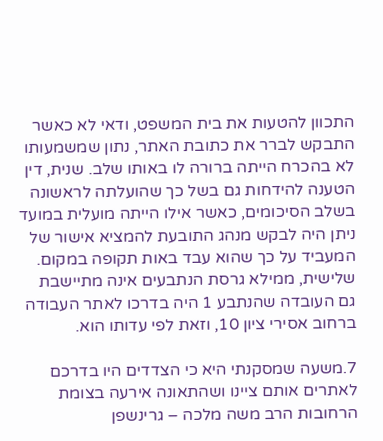התכוון להטעות את בית המשפט, ודאי לא כאשר התבקש לברר את כתובת האתר, נתון שמשמעותו לא בהכרח הייתה ברורה לו באותו שלב. שנית, דין הטענה להידחות גם בשל כך שהועלתה לראשונה בשלב הסיכומים, כאשר אילו הייתה מועלית במועד ניתן היה לבקש מנהג התובעת להמציא אישור של המעביד על כך שהוא עבד באות תקופה במקום. שלישית, ממילא גרסת הנתבעים אינה מתיישבת גם העובדה שהנתבע 1 היה בדרכו לאתר העבודה ברחוב אסירי ציון 10, וזאת לפי עדותו הוא.

7.משעה שמסקנתי היא כי הצדדים היו בדרכם לאתרים אותם ציינו ושהתאונה אירעה בצומת הרחובות הרב משה מלכה – גרינשפן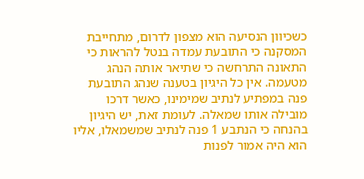כשכיוון הנסיעה הוא מצפון לדרום, מתחייבת המסקנה כי התובעת עמדה בנטל להראות כי התאונה התרחשה כי שתיאר אותה הנהג מטעמה. אין כל היגיון בטענה שנהג התובעת פנה במפתיע לנתיב שמימינו, כאשר דרכו מובילה אותו שמאלה. לעומת זאת, יש היגיון בהנחה כי הנתבע 1 פנה לנתיב שמשמאלו, אליו הוא היה אמור לפנות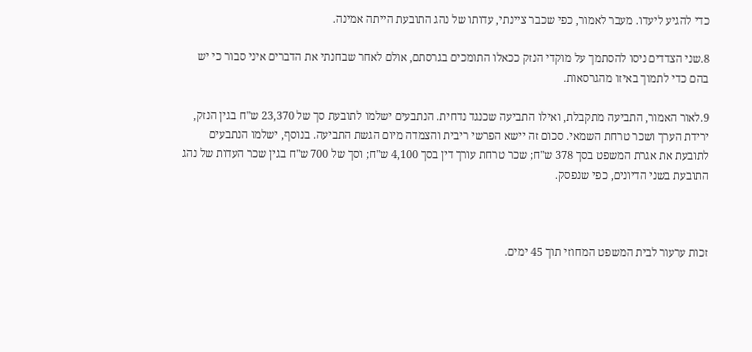כדי להגיע ליעדו. מעבר לאמור, כפי שכבר ציינתי, עדותו של נהג התובעת הייתה אמינה.

8.שני הצדדים ניסו להסתמך על מוקדי הנזק ככאלו התומכים בגרסתם, אולם לאחר שבחנתי את הדברים איני סבור כי יש בהם כדי לתמוך באיזו מהגרסאות.

9.לאור האמור, התביעה מתקבלת, ואילו התביעה שכנגד נדחית. הנתבעים ישלמו לתובעת סך של 23,370 ש"ח בגין הנזק, ירידת הערך ושכר טרחת השמאי. סכום זה יישא הפרשי ריבית והצמדה מיום הגשת התביעה. בנוסף, ישלמו הנתבעים לתובעת את אגרת המשפט בסך 378 ש"ח; שכר טרחת עורך דין בסך 4,100 ש"ח; וסך של 700 ש"ח בגין שכר העדות של נהג התובעת בשני הדיונים, כפי שנפסק.



זכות ערעור לבית המשפט המחוזי תוך 45 ימים.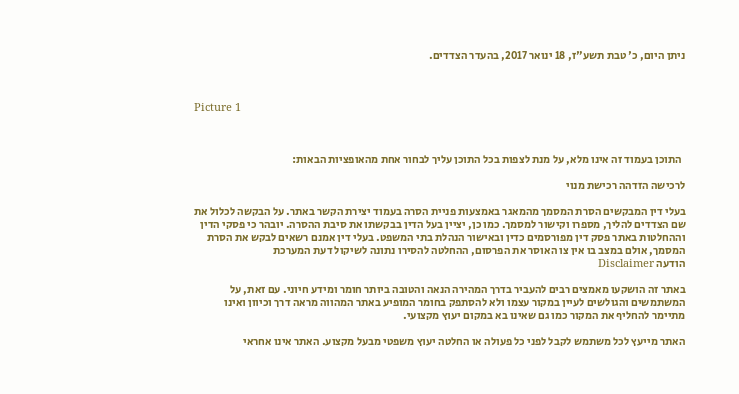ניתן היום, כ' טבת תשע"ז, 18 ינואר 2017, בהעדר הצדדים.



Picture 1



  התוכן בעמוד זה אינו מלא, על מנת לצפות בכל התוכן עליך לבחור אחת מהאופציות הבאות:

לרכישה הזדהה רכישת מנוי

בעלי דין המבקשים הסרת המסמך מהמאגר באמצעות פניית הסרה בעמוד יצירת הקשר באתר. על הבקשה לכלול את שם הצדדים להליך, מספרו וקישור למסמך. כמו כן, יציין בעל הדין בבקשתו את סיבת ההסרה. יובהר כי פסקי הדין וההחלטות באתר פסק דין מפורסמים כדין ובאישור הנהלת בתי המשפט. בעלי דין אמנם רשאים לבקש את הסרת המסמך, אולם במצב בו אין צו האוסר את הפרסום, ההחלטה להסירו נתונה לשיקול דעת המערכת
הודעה Disclaimer

באתר זה הושקעו מאמצים רבים להעביר בדרך המהירה הנאה והטובה ביותר חומר ומידע חיוני. עם זאת, על המשתמשים והגולשים לעיין במקור עצמו ולא להסתפק בחומר המופיע באתר המהווה מראה דרך וכיוון ואינו מתיימר להחליף את המקור כמו גם שאינו בא במקום יעוץ מקצועי.

האתר מייעץ לכל משתמש לקבל לפני כל פעולה או החלטה יעוץ משפטי מבעל מקצוע. האתר אינו אחראי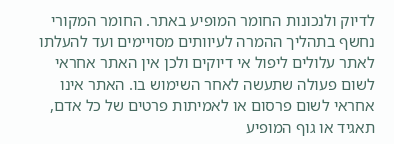לדיוק ולנכונות החומר המופיע באתר. החומר המקורי נחשף בתהליך ההמרה לעיוותים מסויימים ועד להעלתו לאתר עלולים ליפול אי דיוקים ולכן אין האתר אחראי לשום פעולה שתעשה לאחר השימוש בו. האתר אינו אחראי לשום פרסום או לאמיתות פרטים של כל אדם, תאגיד או גוף המופיע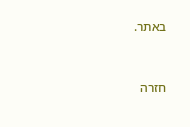באתר.


חזרה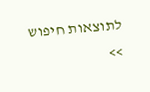לתוצאות חיפוש >>